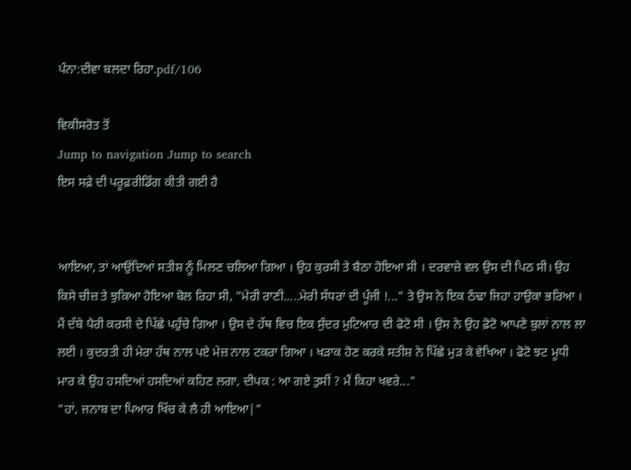ਪੰਨਾ:ਦੀਵਾ ਬਲਦਾ ਰਿਹਾ.pdf/106

ਵਿਕੀਸਰੋਤ ਤੋਂ
Jump to navigation Jump to search
ਇਸ ਸਫ਼ੇ ਦੀ ਪਰੂਫ਼ਰੀਡਿੰਗ ਕੀਤੀ ਗਈ ਹੈ


ਆਇਆ, ਤਾਂ ਆਉਂਦਿਆਂ ਸਤੀਸ਼ ਨੂੰ ਮਿਲਣ ਚਲਿਆ ਗਿਆ । ਉਹ ਕੁਰਸੀ ਤੇ ਬੈਠਾ ਹੋਇਆ ਸੀ । ਦਰਵਾਜ਼ੇ ਵਲ ਉਸ ਦੀ ਪਿਠ ਸੀ। ਉਹ ਕਿਸੇ ਚੀਜ਼ ਤੇ ਝੁਕਿਆ ਹੋਇਆ ਬੋਲ ਰਿਹਾ ਸੀ, "ਮੇਰੀ ਰਾਣੀ.....ਮੇਰੀ ਸੱਧਰਾਂ ਦੀ ਪੂੰਜੀ !..." ਤੇ ਉਸ ਨੇ ਇਕ ਠੰਢਾ ਜਿਹਾ ਹਾਉਕਾ ਭਰਿਆ । ਮੈਂ ਦੱਬੇ ਪੈਰੀ ਕਰਸੀ ਦੇ ਪਿੱਛੇ ਪਹੁੰਚੇ ਗਿਆ । ਉਸ ਦੇ ਹੱਥ ਵਿਚ ਇਕ ਸੁੰਦਰ ਮੁਟਿਆਰ ਦੀ ਫੋਟੋ ਸੀ । ਉਸ ਨੇ ਉਹ ਫ਼ੋਟੋ ਆਪਣੇ ਬੁਲਾਂ ਨਾਲ ਲਾ ਲਈ । ਕੁਦਰਤੀ ਹੀ ਮੇਰਾ ਹੱਥ ਨਾਲ ਪਏ ਮੇਜ਼ ਨਾਲ ਟਕਰਾ ਗਿਆ । ਖੜਾਕ ਹੋਣ ਕਰਕੇ ਸਤੀਸ਼ ਨੇ ਪਿੱਛੇ ਮੁੜ ਕੇ ਵੇਖਿਆ । ਫੋਟੋ ਝਟ ਮੂਧੀ ਮਾਰ ਕੇ ਉਹ ਹਸਦਿਆਂ ਹਸਦਿਆਂ ਕਹਿਣ ਲਗਾ, ਦੀਪਕ : ਆ ਗਏ ਤੁਸੀਂ ? ਮੈਂ ਕਿਹਾ ਖਵਰੇ..."
"ਹਾਂ, ਜਨਾਬ ਦਾ ਪਿਆਰ ਖਿੱਚ ਕੇ ਲੈ ਹੀ ਆਇਆ|"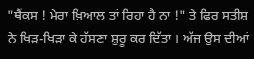"ਥੈਂਕਸ ! ਮੇਰਾ ਖ਼ਿਆਲ ਤਾਂ ਰਿਹਾ ਹੈ ਨਾ !" ਤੇ ਫਿਰ ਸਤੀਸ਼ ਨੇ ਖਿੜ-ਖਿੜਾ ਕੇ ਹੱਸਣਾ ਸ਼ੁਰੂ ਕਰ ਦਿੱਤਾ । ਅੱਜ ਉਸ ਦੀਆਂ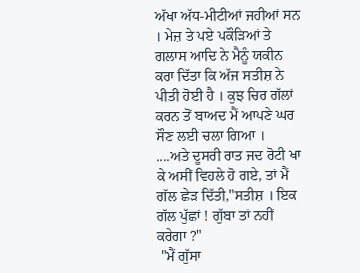ਅੱਖਾ ਅੱਧ-ਮੀਟੀਆਂ ਜਹੀਆਂ ਸਨ । ਮੇਜ਼ ਤੇ ਪਏ ਪਕੌੜਿਆਂ ਤੇ ਗਲਾਸ ਆਦਿ ਨੇ ਮੈਨੂੰ ਯਕੀਨ ਕਰਾ ਦਿੱਤਾ ਕਿ ਅੱਜ ਸਤੀਸ਼ ਨੇ ਪੀਤੀ ਹੋਈ ਹੈ । ਕੁਝ ਚਿਰ ਗੱਲਾਂ ਕਰਨ ਤੋਂ ਬਾਅਦ ਮੈਂ ਆਪਣੇ ਘਰ ਸੌਣ ਲਈ ਚਲਾ ਗਿਆ ।
....ਅਤੇ ਦੂਸਰੀ ਰਾਤ ਜਦ ਰੋਟੀ ਖਾ ਕੇ ਅਸੀਂ ਵਿਹਲੇ ਹੋ ਗਏ, ਤਾਂ ਮੈਂ ਗੱਲ ਛੇੜ ਦਿੱਤੀ,"ਸਤੀਸ਼ । ਇਕ ਗੱਲ ਪੁੱਛਾਂ ! ਗੁੱਬਾ ਤਾਂ ਨਹੀਂ ਕਰੇਗਾ ?"
 "ਮੈਂ ਗੁੱਸਾ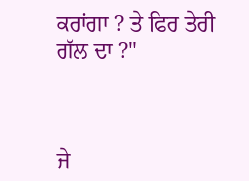ਕਰਾਂਗਾ ? ਤੇ ਫਿਰ ਤੇਰੀ ਗੱਲ ਦਾ ?"



ਜੇ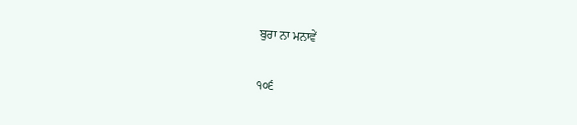ਬੁਰਾ ਨਾ ਮਨਾਵੇਂ

੧੦੬